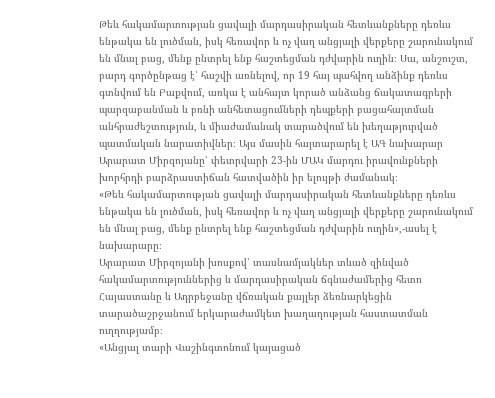Թեև հակամարտության ցավալի մարդասիրական հետևանքները դեռևս ենթակա են լուծման, իսկ հեռավոր և ոչ վաղ անցյալի վերքերը շարունակում են մնալ բաց, մենք ընտրել ենք հաշտեցման դժվարին ուղին։ Սա, անշուշտ, բարդ գործընթաց է՝ հաշվի առնելով, որ 19 հայ պահվող անձինք դեռևս գտնվում են Բաքվում, առկա է անհայտ կորած անձանց ճակատագրերի պարզաբանման և բռնի անհետացումների դեպքերի բացահայտման անհրաժեշտություն, և միաժամանակ տարածվում են խեղաթյուրված պատմական նարատիվներ։ Այս մասին հայտարարել է ԱԳ նախարար Արարատ Միրզոյանը՝ փետրվարի 23-ին ՄԱԿ մարդու իրավունքների խորհրդի բարձրաստիճան հատվածին իր ելույթի ժամանակ։
«Թեև հակամարտության ցավալի մարդասիրական հետևանքները դեռևս ենթակա են լուծման, իսկ հեռավոր և ոչ վաղ անցյալի վերքերը շարունակում են մնալ բաց, մենք ընտրել ենք հաշտեցման դժվարին ուղին»,-ասել է նախարարը։
Արարատ Միրզոյանի խոսքով՝ տասնամյակներ տևած զինված հակամարտություններից և մարդասիրական ճգնաժամերից հետո Հայաստանը և Ադրբեջանը վճռական քայլեր ձեռնարկեցին տարածաշրջանում երկարաժամկետ խաղաղության հաստատման ուղղությամբ։
«Անցյալ տարի Վաշինգտոնում կայացած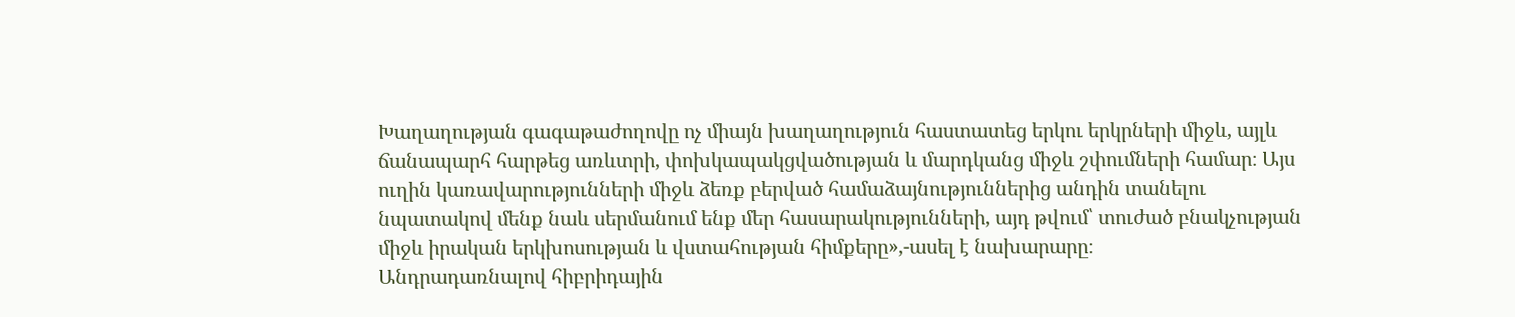Խաղաղության գագաթաժողովը ոչ միայն խաղաղություն հաստատեց երկու երկրների միջև, այլև ճանապարհ հարթեց առևտրի, փոխկապակցվածության և մարդկանց միջև շփումների համար։ Այս ուղին կառավարությունների միջև ձեռք բերված համաձայնություններից անդին տանելու նպատակով մենք նաև սերմանում ենք մեր հասարակությունների, այդ թվում՝ տուժած բնակչության միջև իրական երկխոսության և վստահության հիմքերը»,-ասել է նախարարը։
Անդրադառնալով հիբրիդային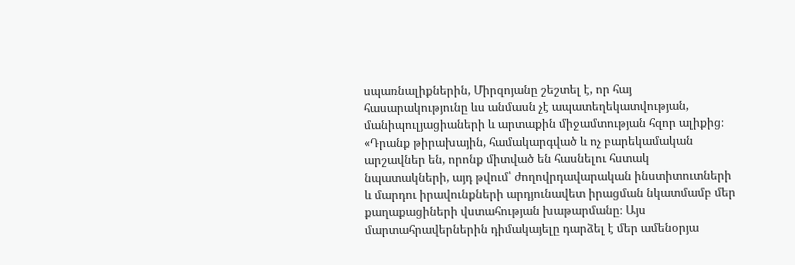սպառնալիքներին, Միրզոյանը շեշտել է, որ հայ հասարակությունը ևս անմասն չէ ապատեղեկատվության, մանիպուլյացիաների և արտաքին միջամտության հզոր ալիքից։
«Դրանք թիրախային, համակարգված և ոչ բարեկամական արշավներ են, որոնք միտված են հասնելու հստակ նպատակների, այդ թվում՝ ժողովրդավարական ինստիտուտների և մարդու իրավունքների արդյունավետ իրացման նկատմամբ մեր քաղաքացիների վստահության խաթարմանը։ Այս մարտահրավերներին դիմակայելը դարձել է մեր ամենօրյա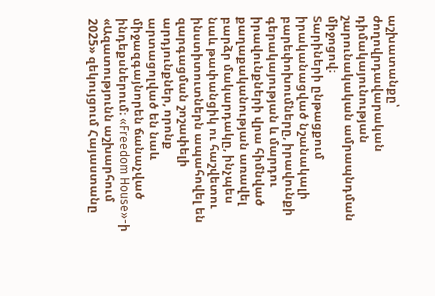աշխատանքը՝ ժողովրդավարական դիմակայունության շարունակական ամրապնդման միջոցով։
Տարիների ընթացքում իրականացված նշանակալի բարեփոխումները, իրավունքի գերակայության և մարդու իրավունքների վրա հիմնված քաղաքականության առավել բարձր մակարդակը, ինչպես նաև թափանցիկ ու հաշվետու ինստիտուտներն ապահովել են զարգացման շոշափելի արդյունքներ, որոնք արտացոլված են նաև միջազգայնորեն ճանաչված ինդեքսներում։ «Freedom House»-ի «Ազատությունն աշխարհում 2025» զեկույցում Հայաստանը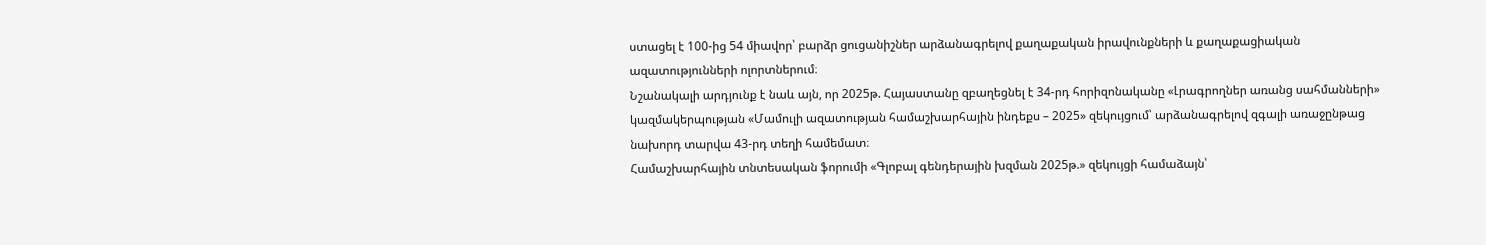ստացել է 100-ից 54 միավոր՝ բարձր ցուցանիշներ արձանագրելով քաղաքական իրավունքների և քաղաքացիական ազատությունների ոլորտներում։
Նշանակալի արդյունք է նաև այն, որ 2025թ. Հայաստանը զբաղեցնել է 34-րդ հորիզոնականը «Լրագրողներ առանց սահմանների» կազմակերպության «Մամուլի ազատության համաշխարհային ինդեքս – 2025» զեկույցում՝ արձանագրելով զգալի առաջընթաց նախորդ տարվա 43-րդ տեղի համեմատ։
Համաշխարհային տնտեսական ֆորումի «Գլոբալ գենդերային խզման 2025թ.» զեկույցի համաձայն՝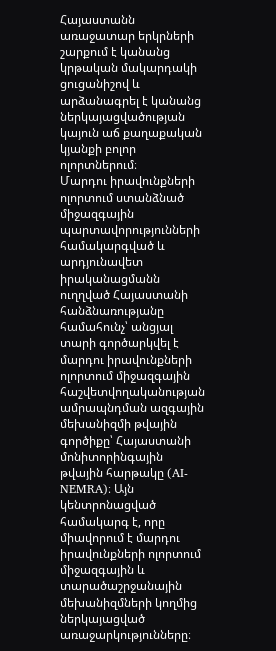Հայաստանն առաջատար երկրների շարքում է կանանց կրթական մակարդակի ցուցանիշով և արձանագրել է կանանց ներկայացվածության կայուն աճ քաղաքական կյանքի բոլոր ոլորտներում։
Մարդու իրավունքների ոլորտում ստանձնած միջազգային պարտավորությունների համակարգված և արդյունավետ իրականացմանն ուղղված Հայաստանի հանձնառությանը համահունչ՝ անցյալ տարի գործարկվել է մարդու իրավունքների ոլորտում միջազգային հաշվետվողականության ամրապնդման ազգային մեխանիզմի թվային գործիքը՝ Հայաստանի մոնիտորինգային թվային հարթակը (AI-NEMRA)։ Այն կենտրոնացված համակարգ է, որը միավորում է մարդու իրավունքների ոլորտում միջազգային և տարածաշրջանային մեխանիզմների կողմից ներկայացված առաջարկությունները։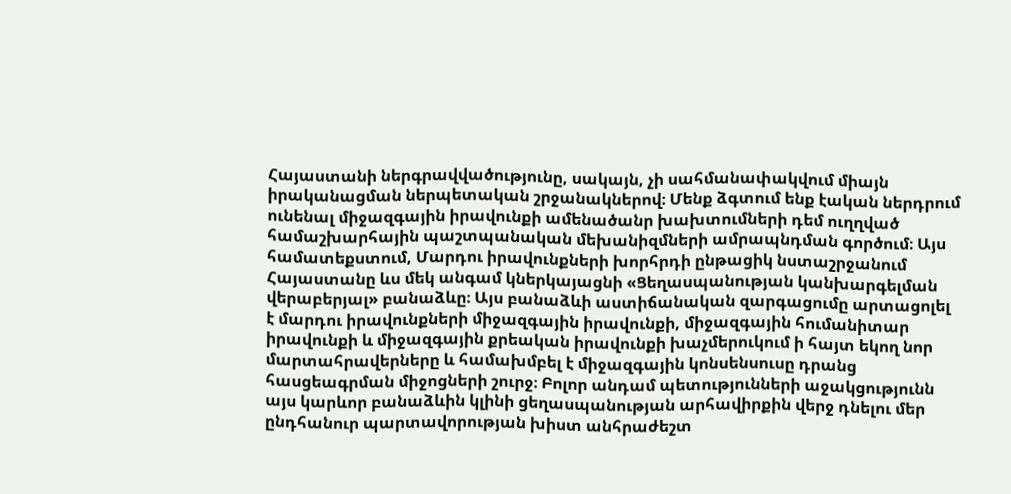Հայաստանի ներգրավվածությունը, սակայն, չի սահմանափակվում միայն իրականացման ներպետական շրջանակներով։ Մենք ձգտում ենք էական ներդրում ունենալ միջազգային իրավունքի ամենածանր խախտումների դեմ ուղղված համաշխարհային պաշտպանական մեխանիզմների ամրապնդման գործում։ Այս համատեքստում, Մարդու իրավունքների խորհրդի ընթացիկ նստաշրջանում Հայաստանը ևս մեկ անգամ կներկայացնի «Ցեղասպանության կանխարգելման վերաբերյալ» բանաձևը։ Այս բանաձևի աստիճանական զարգացումը արտացոլել է մարդու իրավունքների միջազգային իրավունքի, միջազգային հումանիտար իրավունքի և միջազգային քրեական իրավունքի խաչմերուկում ի հայտ եկող նոր մարտահրավերները և համախմբել է միջազգային կոնսենսուսը դրանց հասցեագրման միջոցների շուրջ։ Բոլոր անդամ պետությունների աջակցությունն այս կարևոր բանաձևին կլինի ցեղասպանության արհավիրքին վերջ դնելու մեր ընդհանուր պարտավորության խիստ անհրաժեշտ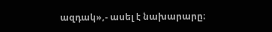ազդակ»,- ասել է նախարարը։